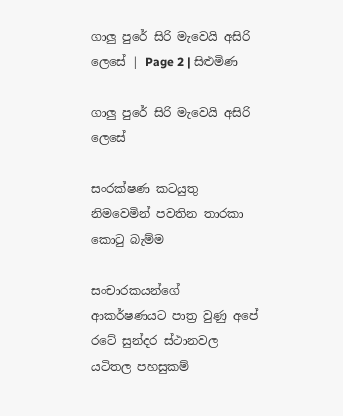ගාලු පුරේ සිරි මැවෙයි අසිරි ලෙසේ | Page 2 | සිළුමිණ

ගාලු පුරේ සිරි මැවෙයි අසිරි ලෙසේ

සංරක්ෂණ කටයුතු නිමවෙමින් පවතින තාරකා කොටු බැම්ම

සංචාරකයන්ගේ ආකර්ෂණයට පාත්‍ර වුණු අපේ රටේ සුන්දර ස්ථානවල යටිතල පහසුකම්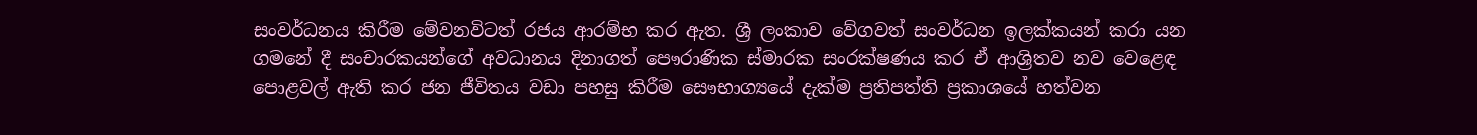සංවර්ධනය කිරීම මේවනවිටත් රජය ආරම්භ කර ඇත. ශ්‍රී ලංකාව වේගවත් සංවර්ධන ඉලක්කයන් කරා යන ගමනේ දී සංචාරකයන්ගේ අවධානය දිනාගත් පෞරාණික ස්මාරක සංරක්ෂණය කර ඒ ආශ්‍රිතව නව වෙළෙඳ පොළවල් ඇති කර ජන ජීවිතය වඩා පහසු කිරීම සෞභාග්‍යයේ දැක්ම ප්‍රතිපත්ති ප්‍රකාශයේ හත්වන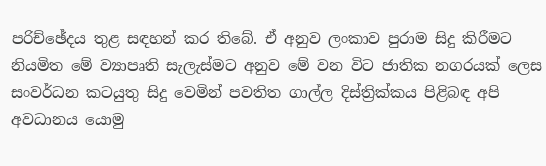පරිච්ඡේදය තුළ සඳහන් කර තිබේ. ඒ අනුව ලංකාව පුරාම සිදු කිරීමට නියමිත මේ ව්‍යාපෘති සැලැස්මට අනුව මේ වන විට ජාතික නගරයක් ලෙස සංවර්ධන කටයුතු සිදු වෙමින් පවතිත ගාල්ල දිස්ත්‍රික්කය පිළිබඳ අපි අවධානය යොමු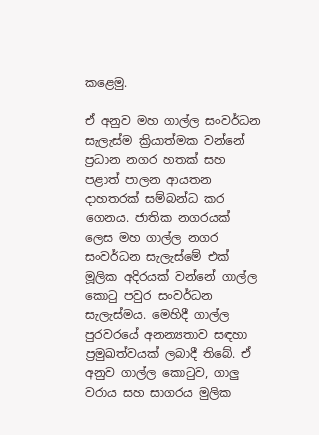කළෙමු.

ඒ අනුව මහ ගාල්ල සංවර්ධන සැලැස්ම ක්‍රියාත්මක වන්නේ ප්‍රධාන නගර හතක් සහ පළාත් පාලන ආයතන දාහතරක් සම්බන්ධ කර ගෙනය. ජාතික නගරයක් ලෙස මහ ගාල්ල නගර සංවර්ධන සැලැස්මේ එක් මූලික අදිරයක් වන්නේ ගාල්ල කොටු පවුර සංවර්ධන සැලැස්මය. මෙහිදී ගාල්ල පුරවරයේ අනන්‍යතාව සඳහා ප්‍රමුඛත්වයක් ලබාදී තිබේ. ඒ අනුව ගාල්ල කොටුව, ගාලු වරාය සහ සාගරය මුලික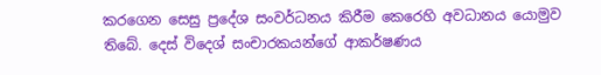කරගෙන සෙසු ප්‍රදේශ සංවර්ධනය කිරීම කෙරෙහි අවධානය යොමුව තිබේ. දෙස් විදෙශ් සංචාරකයන්ගේ ආකර්ෂණය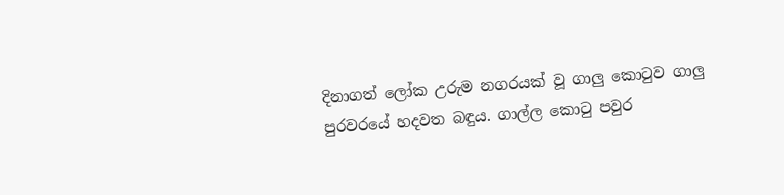දිනාගත් ලෝක උරුම නගරයක් වූ ගාලු කොටුව ගාලු පුරවරයේ හදවත බඳුය. ගාල්ල කොටු පවුර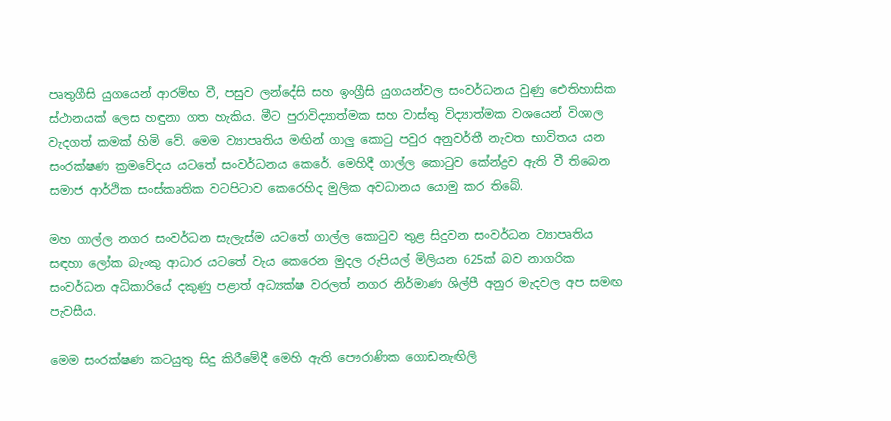පෘතුගීසි යුගයෙන් ආරම්භ වී, පසුව ලන්දේසි සහ ඉංග්‍රීසි යුගයන්වල සංවර්ධනය වුණු ඓතිහාසික ස්ථානයක් ලෙස හඳුනා ගත හැකිය. මීට පුරාවිද්‍යාත්මක සහ වාස්තු විද්‍යාත්මක වශයෙන් විශාල වැදගත් කමක් හිමි වේ. මෙම ව්‍යාපෘතිය මඟින් ගාලු කොටු පවුර අනුවර්තී නැවත භාවිතය යන සංරක්ෂණ ක්‍රමවේදය යටතේ සංවර්ධනය කෙරේ. මෙහිදී ගාල්ල කොටුව කේන්ද්‍රව ඇති වී තිබෙන සමාජ ආර්ථික සංස්කෘතික වටපිටාව කෙරෙහිද මුලික අවධානය යොමු කර තිබේ.

මහ ගාල්ල නගර සංවර්ධන සැලැස්ම යටතේ ගාල්ල කොටුව තුළ සිදුවන සංවර්ධන ව්‍යාපෘතිය සඳහා ලෝක බැංකු ආධාර යටතේ වැය කෙරෙන මුදල රුපියල් මිලියන 625ක් බව නාගරික සංවර්ධන අධිකාරියේ දකුණු පළාත් අධ්‍යක්ෂ වරලත් නගර නිර්මාණ ශිල්පී අනුර මැදවල අප සමඟ පැවසීය.

මෙම සංරක්ෂණ කටයුතු සිදු කිරීමේදී මෙහි ඇති පෞරාණික ගොඩනැඟිලි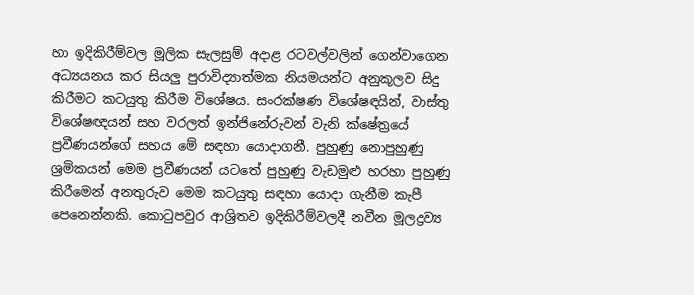හා ඉදිකිරීම්වල මූලික සැලසුම් අදාළ රටවල්වලින් ගෙන්වාගෙන අධ්‍යයනය කර සියලු පුරාවිද්‍යාත්මක නියමයන්ට අනුකූලව සිදු කිරීමට කටයුතු කිරීම විශේෂය. සංරක්ෂණ විශේෂඳයින්, වාස්තු විශේෂඥයන් සහ වරලත් ඉන්ජිනේරුවන් වැනි ක්ෂේත්‍රයේ ප්‍රවීණයන්ගේ සහය මේ සඳහා යොදාගනී. පුහුණු නොපුහුණු ශ්‍රමිකයන් මෙම ප්‍රවීණයන් යටතේ පුහුණු වැඩමුළු හරහා පුහුණු කිරීමෙන් අනතුරුව මෙම කටයුතු සඳහා යොදා ගැනීම කැපී පෙනෙන්නකි. කොටුපවුර ආශ්‍රිතව ඉදිකිරීම්වලදී නවීන මූලද්‍රව්‍ය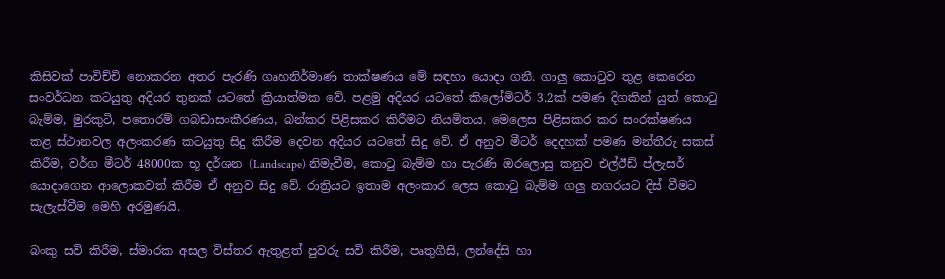කිසිවක් පාවිච්චි නොකරන අතර පැරණි ගෘහනිර්මාණ තාක්ෂණය මේ සඳහා යොදා ගනී. ගාලු කොටුව තුළ කෙරෙන සංවර්ධන කටයුතු අදියර තුනක් යටතේ ක්‍රියාත්මක වේ. පළමු අදියර යටතේ කිලෝමිටර් 3.2ක් පමණ දිගකින් යුත් කොටු බැම්ම, මුරකුටි, පතොරම් ගබඩාසංකීරණය, බන්කර පිළිසකර කිරීමට නියමිතය. මෙලෙස පිළිසකර කර සංරක්ෂණය කළ ස්ථානවල අලංකරණ කටයුතු සිදු කිරීම දෙවන අදියර යටතේ සිදු වේ. ඒ අනුව මීටර් දෙදහක් පමණ මන්තීරු සකස් කිරීම, වර්ග මීටර් 48000ක භූ දර්ශන (Landscape) නිමැවීම, කොටු බැම්ම හා පැරණි ඔරලොසු කනුව එල්ඊඩ් ප්ලැසර් යොදාගෙන ආලොකවත් කිරීම ඒ අනුව සිදු වේ. රාත්‍රියට ඉතාම අලංකාර ලෙස කොටු බැම්ම ගලු නගරයට දිස් වීමට සැලැස්වීම මෙහි අරමුණයි.

බංකු සවි කිරීම, ස්මාරක අසල විස්තර ඇතුළත් පුවරු සවි කිරීම, පෘතුගීසි, ලන්දේසි හා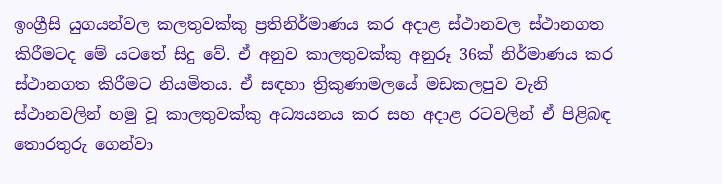ඉංග්‍රීසි යුගයන්වල කලතුවක්කු ප්‍රතිනිර්මාණය කර අදාළ ස්ථානවල ස්ථානගත කිරීමටද මේ යටතේ සිදු වේ. ඒ අනුව කාලතුවක්කු අනුරූ 36ක් නිර්මාණය කර ස්ථානගත කිරීමට නියමිතය. ඒ සඳහා ත්‍රිකුණාමලයේ මඩකලපුව වැනි ස්ථානවලින් හමු වූ කාලතුවක්කු අධ්‍යයනය කර සහ අදාළ රටවලින් ඒ පිළිබඳ තොරතුරු ගෙන්වා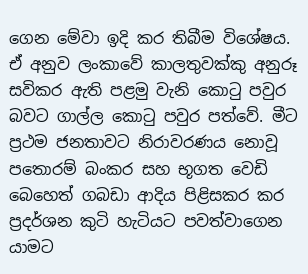ගෙන මේවා ඉදි කර තිබීම විශේෂය. ඒ අනුව ලංකාවේ කාලතුවක්කු අනුරූ සවිකර ඇති පළමු වැනි කොටු පවුර බවට ගාල්ල කොටු පවුර පත්වේ. මීට ප්‍රථම ජනතාවට නිරාවරණය නොවූ පතොරම් බංකර සහ භූගත වෙඩි බෙහෙත් ගබඩා ආදිය පිළිසකර කර ප්‍රදර්ශන කුටි හැටියට පවත්වාගෙන යාමට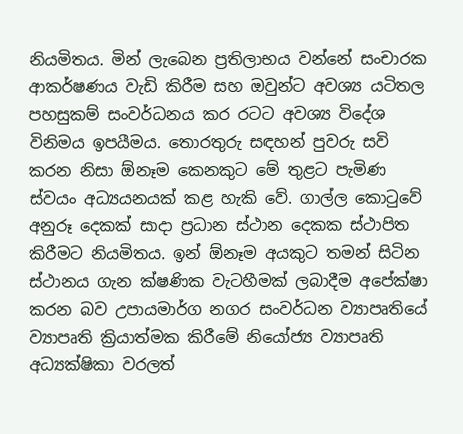නියමිතය. මින් ලැබෙන ප්‍රතිලාභය වන්නේ සංචාරක ආකර්ෂණය වැඩි කිරීම සහ ඔවුන්ට අවශ්‍ය යටිතල පහසුකම් සංවර්ධනය කර රටට අවශ්‍ය විදේශ විනිමය ඉපයීමය. තොරතුරු සඳහන් පුවරු සවි කරන නිසා ඕනෑම කෙනකුට මේ තුළට පැමිණ ස්වයං අධ්‍යයනයක් කළ හැකි වේ. ගාල්ල කොටුවේ අනුරූ දෙකක් සාදා ප්‍රධාන ස්ථාන දෙකක ස්ථාපිත කිරීමට නියමිතය. ඉන් ඕනෑම අයකුට තමන් සිටින ස්ථානය ගැන ක්ෂණික වැටහීමක් ලබාදීම අපේක්ෂා කරන බව උපායමාර්ග නගර සංවර්ධන ව්‍යාපෘතියේ ව්‍යාපෘති ක්‍රියාත්මක කිරීමේ නියෝජ්‍ය ව්‍යාපෘති අධ්‍යක්ෂිකා වරලත්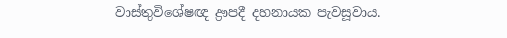වාස්තුවිශේෂඥ ද්‍රෟපදී දහනායක පැවසූවාය.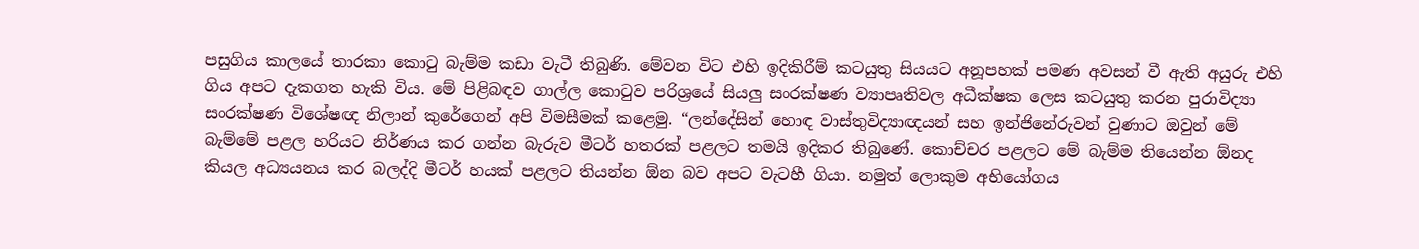පසුගිය කාලයේ තාරකා කොටු බැම්ම කඩා වැටී තිබුණි. මේවන විට එහි ඉදිකිරීම් කටයුතු සියයට අනූපහක් පමණ අවසන් වී ඇති අයුරු එහි ගිය අපට දැකගත හැකි විය. මේ පිළිබඳව ගාල්ල කොටුව පරිශ්‍රයේ සියලු සංරක්ෂණ ව්‍යාපෘතිවල අධීක්ෂක ලෙස කටයුතු කරන පුරාවිද්‍යා සංරක්ෂණ විශේෂඥ නිලාන් කුරේගෙන් අපි විමසීමක් කළෙමු. “ලන්දේසින් හොඳ වාස්තුවිද්‍යාඥයන් සහ ඉන්ජිනේරුවන් වුණාට ඔවුන් මේ බැම්මේ පළල හරියට නිර්ණය කර ගන්න බැරුව මීටර් හතරක් පළලට තමයි ඉදිකර තිබුණේ. කොච්චර පළලට මේ බැම්ම තියෙන්න ඕනද කියල අධ්‍යයනය කර බලද්දි මීටර් හයක් පළලට තියන්න ඕන බව අපට වැටහී ගියා. නමුත් ලොකුම අභියෝගය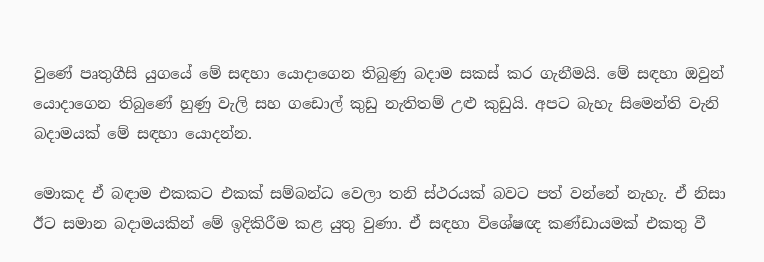වුණේ පෘතුගීසි යුගයේ මේ සඳහා යොදාගෙන තිබුණු බදාම සකස් කර ගැනීමයි. මේ සඳහා ඔවුන් යොදාගෙන තිබුණේ හුණු වැලි සහ ගඩොල් කුඩු නැතිතම් උළු කුඩුයි. අපට බැහැ සිමෙන්ති වැනි බදාමයක් මේ සඳහා යොදන්න.

මොකද ඒ බඳාම එකකට එකක් සම්බන්ධ වෙලා තනි ස්ථරයක් බවට පත් වන්නේ නැහැ. ඒ නිසා ඊට සමාන බදාමයකින් මේ ඉදිකිරීම කළ යුතු වුණා. ඒ සඳහා විශේෂඥ කණ්ඩායමක් එකතු වී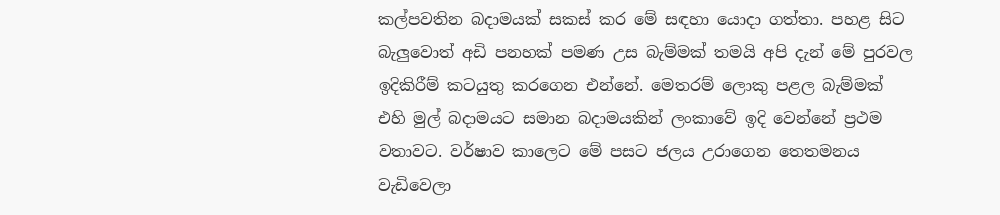කල්පවතින බදාමයක් සකස් කර මේ සඳහා යොදා ගත්තා. පහළ සිට බැලුවොත් අඩි පනහක් පමණ උස බැම්මක් තමයි අපි දැන් මේ පුරවල ඉදිකිරීම් කටයුතු කරගෙන එන්නේ. මෙතරම් ලොකු පළල බැම්මක් එහි මුල් බදාමයට සමාන බදාමයකින් ලංකාවේ ඉදි වෙන්නේ ප්‍රථම වතාවට. වර්ෂාව කාලෙට මේ පසට ජලය උරාගෙන තෙතමනය වැඩිවෙලා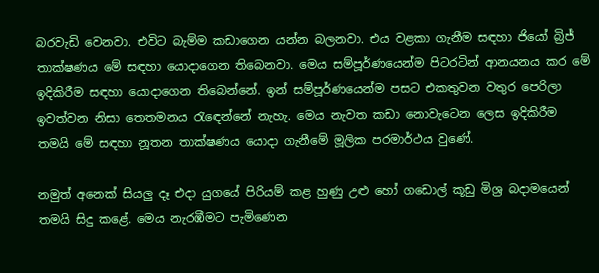බරවැඩි වෙනවා. එවිට බැම්ම කඩාගෙන යන්න බලනවා. එය වළකා ගැනීම සඳහා ජියෝ බ්‍රිජ් තාක්ෂණය මේ සඳහා යොදාගෙන තිබෙනවා. මෙය සම්පූර්ණයෙන්ම පිටරටින් ආනයනය කර මේ ඉදිකිරීම සඳහා යොදාගෙන තිබෙන්නේ. ඉන් සම්පූර්ණයෙන්ම පසට එකතුවන වතුර පෙරිලා ඉවත්වන නිසා තෙතමනය රැඳෙන්නේ නැහැ. මෙය නැවත කඩා නොවැටෙන ලෙස ඉදිකිරීම තමයි මේ සඳහා නූතන තාක්ෂණය යොදා ගැනීමේ මූලික පරමාර්ථය වුණේ.

නමුත් අනෙක් සියලු දෑ එදා යුගයේ පිරියම් කළ හුණු උළු හෝ ගඩොල් කූඩු මිශ්‍ර බදාමයෙන් තමයි සිදු කළේ. මෙය නැරඹීමට පැමිණෙන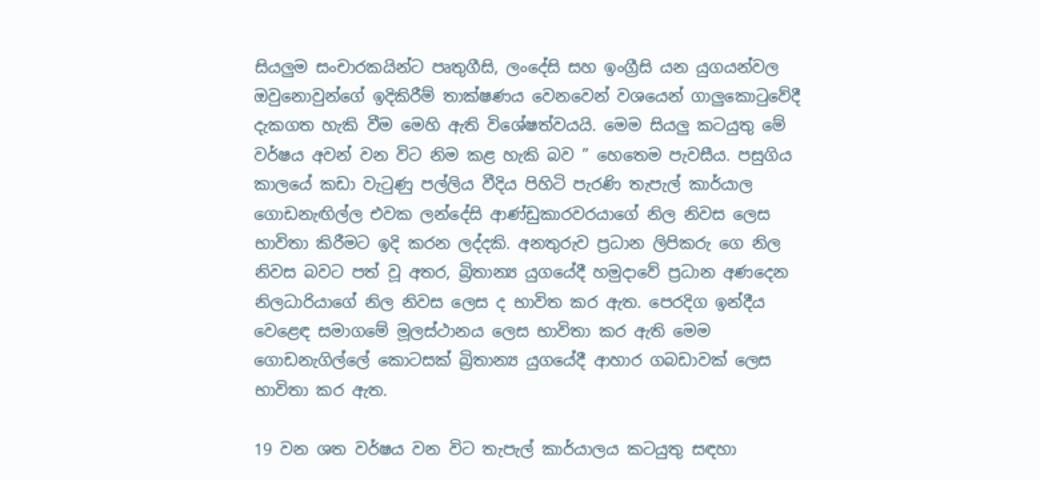සියලුම සංචාරකයින්ට පෘතුගීසි, ලංදේසි සහ ඉංග්‍රීසි යන යුගයන්වල ඔවුනොවුන්ගේ ඉදිකිරීම් තාක්ෂණය වෙනවෙන් වශයෙන් ගාලුකොටුවේදී දැකගත හැකි වීම මෙහි ඇති විශේෂත්වයයි. මෙම සියලු කටයුතු මේ වර්ෂය අවන් වන විට නිම කළ හැකි බව ” හෙතෙම පැවසීය. පසුගිය කාලයේ කඩා වැටුණු පල්ලිය වීදිය පිහිටි පැරණි තැපැල් කාර්යාල ගොඩනැඟිල්ල එවක ලන්දේසි ආණ්ඩුකාරවරයාගේ නිල නිවස ලෙස භාවිතා කිරීමට ඉදි කරන ලද්දකි. අනතුරුව ප්‍රධාන ලිපිකරු ගෙ නිල නිවස බවට පත් වූ අතර, බ්‍රිතාන්‍ය යුගයේදී හමුදාවේ ප්‍රධාන අණදෙන නිලධාරියාගේ නිල නිවස ලෙස ද භාවිත කර ඇත. පෙරදිග ඉන්දීය වෙළෙඳ සමාගමේ මූලස්ථානය ලෙස භාවිතා කර ඇති මෙම ගොඩනැගිල්ලේ කොටසක් බ්‍රිතාන්‍ය යුගයේදී ආහාර ගබඩාවක් ලෙස භාවිතා කර ඇත.

19 වන ශත වර්ෂය වන විට තැපැල් කාර්යාලය කටයුතු සඳහා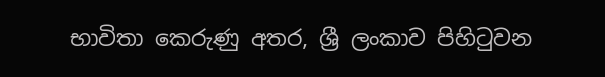භාවිතා කෙරුණු අතර, ශ්‍රී ලංකාව පිහිටුවන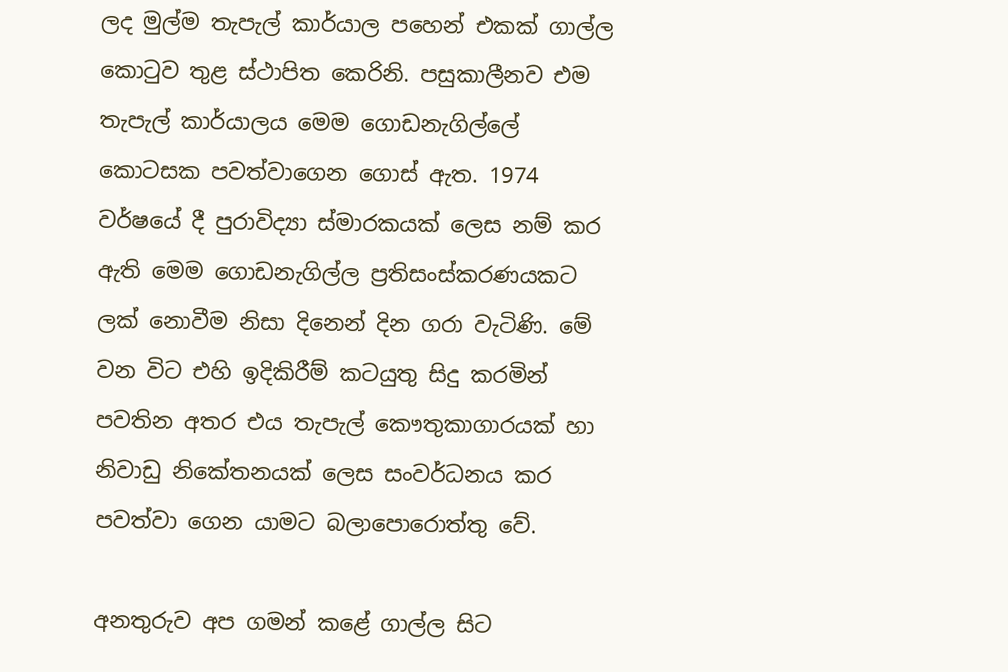ලද මුල්ම තැපැල් කාර්යාල පහෙන් එකක් ගාල්ල කොටුව තුළ ස්ථාපිත කෙරිනි. පසුකාලීනව එම තැපැල් කාර්යාලය මෙම ගොඩනැගිල්ලේ කොටසක පවත්වාගෙන ගොස් ඇත. 1974 වර්ෂයේ දී පුරාවිද්‍යා ස්මාරකයක් ලෙස නම් කර ඇති මෙම ගොඩනැගිල්ල ප්‍රතිසංස්කරණයකට ලක් නොවීම නිසා දිනෙන් දින ගරා වැටිණි. මේ වන විට එහි ඉදිකිරීම් කටයුතු සිදු කරමින් පවතින අතර එය තැපැල් කෞතුකාගාරයක් හා නිවාඩු නිකේතනයක් ලෙස සංවර්ධනය කර පවත්වා ගෙන යාමට බලාපොරොත්තු වේ.

අනතුරුව අප ගමන් කළේ ගාල්ල සිට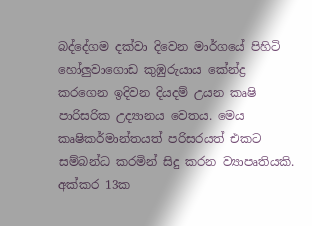බද්දේගම දක්වා දිවෙන මාර්ගයේ පිහිටි හෝලුවාගොඩ කුඹුරුයාය කේන්ද්‍ර කරගෙන ඉදිවන දියදම් උයන කෘෂි පාරිසරික උද්‍යානය වෙතය. මෙය කෘෂිකර්මාන්තයත් පරිසරයත් එකට සම්බන්ධ කරමින් සිදු කරන ව්‍යාපෘතියකි. අක්කර 13ක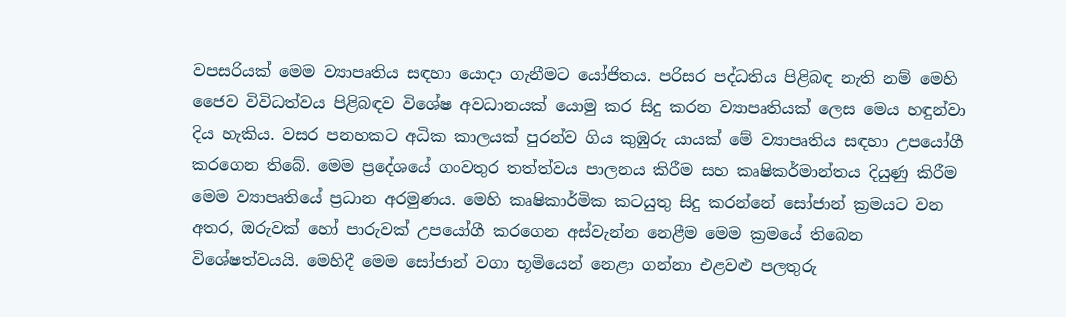වපසරියක් මෙම ව්‍යාපෘතිය සඳහා යොදා ගැනීමට යෝජිතය. පරිසර පද්ධතිය පිළිබඳ නැති නම් මෙහි ජෛව විවිධත්වය පිළිබඳව විශේෂ අවධානයක් යොමු කර සිදු කරන ව්‍යාපෘතියක් ලෙස මෙය හඳුන්වා දිය හැකිය. වසර පනහකට අධික කාලයක් පුරන්ව ගිය කුඹුරු යායක් මේ ව්‍යාපෘතිය සඳහා උපයෝගී කරගෙන තිබේ. මෙම ප්‍රදේශයේ ගංවතුර තත්ත්වය පාලනය කිරීම සහ කෘෂිකර්මාන්තය දියුණු කිරීම මෙම ව්‍යාපෘතියේ ප්‍රධාන අරමුණය. මෙහි කෘෂිකාර්මික කටයුතු සිදු කරන්නේ සෝජාන් ක්‍රමයට වන අතර, ඔරුවක් හෝ පාරුවක් උපයෝගී කරගෙන අස්වැන්න නෙළීම මෙම ක්‍රමයේ තිබෙන විශේෂත්වයයි. මෙහිදී මෙම සෝජාන් වගා භූමියෙන් නෙළා ගන්නා එළවළු පලතුරු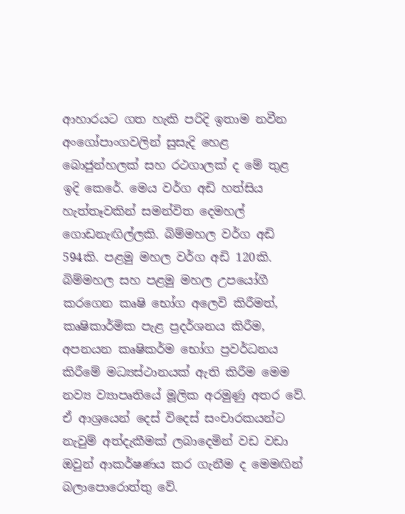ආහාරයට ගත හැකි පරිදි ඉතාම නවීන අංගෝපාංගවලින් සුසැදි හෙළ බොජුන්හලක් සහ රථගාලක් ද මේ තුළ ඉදි කෙරේ. මෙය වර්ග අඩි හත්සිය හැත්තෑවකින් සමන්විත දෙමහල් ගොඩනැඟිල්ලකි. බිම්මහල වර්ග අඩි 594කි. පළමු මහල වර්ග අඩි 120කි. බිම්මහල සහ පළමු මහල උපයෝගී කරගෙන කෘෂි භෝග අලෙවි කිරීමත්, කෘෂිකාර්මික පැළ ප්‍රදර්ශනය කිරීම, අපනයන කෘෂිකර්ම භෝග ප්‍රවර්ධනය කිරීමේ මධ්‍යස්ථානයක් ඇති කිරීම මෙම නව්‍ය ව්‍යාපෘතියේ මූලික අරමුණු අතර වේ. ඒ ආශ්‍රයෙන් දෙස් විදෙස් සංචාරකයන්ට නැවුම් අත්දැකීමක් ලබාදෙමින් වඩ වඩා ඔවුන් ආකර්ෂණය කර ගැනීම ද මෙමඟින් බලාපොරොත්තු වේ.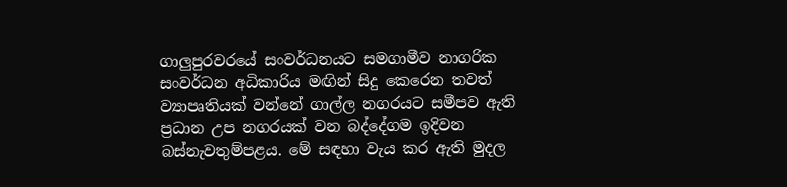ගාලුපුරවරයේ සංවර්ධනයට සමගාමීව නාගරික සංවර්ධන අධිකාරිය මඟින් සිදු කෙරෙන තවත් ව්‍යාපෘතියක් වන්නේ ගාල්ල නගරයට සමීපව ඇති ප්‍රධාන උප නගරයක් වන බද්දේගම ඉදිවන බස්නැවතුම්පළය. මේ සඳහා වැය කර ඇති මුදල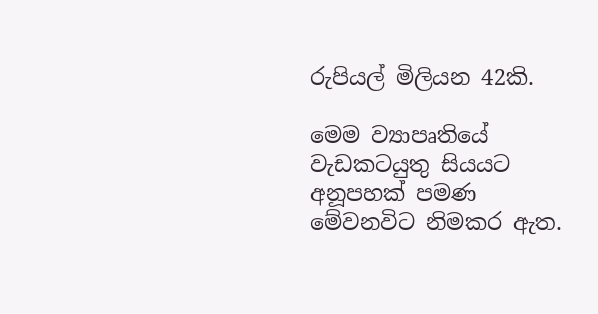රුපියල් මිලියන 42කි.

මෙම ව්‍යාපෘතියේ වැඩකටයුතු සියයට අනූපහක් පමණ මේවනවිට නිමකර ඇත.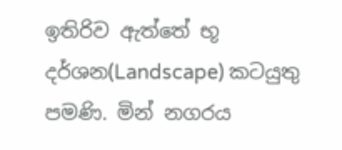ඉතිරිව ඇත්තේ භූ දර්ශන(Landscape) කටයුතු පමණි. මින් නගරය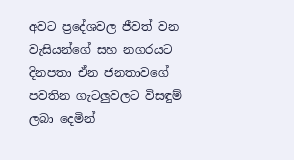අවට ප්‍රදේශවල ජීවත් වන වැසියන්ගේ සහ නගරයට දිනපතා ඒන ජනතාවගේ පවතින ගැටලුවලට විසඳුම් ලබා දෙමින්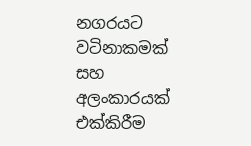නගරයට වටිනාකමක් සහ අලංකාරයක් එක්කිරීම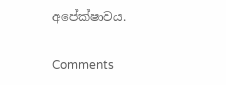අපේක්ෂාවය.

Comments